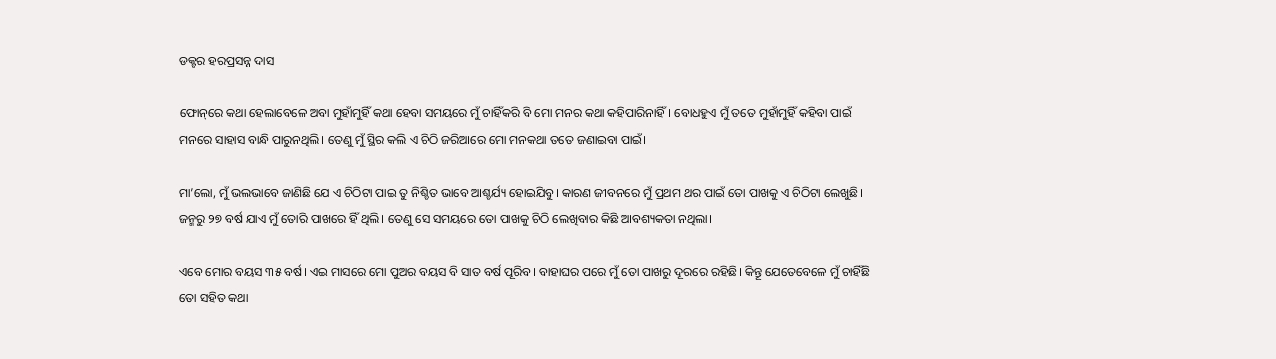ଡକ୍ଟର ହରପ୍ରସନ୍ନ ଦାସ

ଫୋନ୍‌ରେ କଥା ହେଲାବେଳେ ଅବା ମୁହାଁମୁହିଁ କଥା ହେବା ସମୟରେ ମୁଁ ଚାହିଁକରି ବି ମୋ ମନର କଥା କହିପାରିନାହିଁ। ବୋଧହୁଏ ମୁଁ ତତେ ମୁହାଁମୁହିଁ କହିବା ପାଇଁ ମନରେ ସାହାସ ବାନ୍ଧି ପାରୁନଥିଲି। ତେଣୁ ମୁଁ ସ୍ଥିର କଲି ଏ ଚିଠି ଜରିଆରେ ମୋ ମନକଥା ତତେ ଜଣାଇବା ପାଇଁ।

ମା’ଲୋ, ମୁଁ ଭଲଭାବେ ଜାଣିଛି ଯେ ଏ ଚିଠିଟା ପାଇ ତୁ ନିଶ୍ଚିତ ଭାବେ ଆଶ୍ଚର୍ଯ୍ୟ ହୋଇଯିବୁ। କାରଣ ଜୀବନରେ ମୁଁ ପ୍ରଥମ ଥର ପାଇଁ ତୋ ପାଖକୁ ଏ ଚିଠିଟା ଲେଖୁଛି। ଜନ୍ମରୁ ୨୭ ବର୍ଷ ଯାଏ ମୁଁ ତୋରି ପାଖରେ ହିଁ ଥିଲି। ତେଣୁ ସେ ସମୟରେ ତୋ ପାଖକୁ ଚିଠି ଲେଖିବାର କିଛି ଆବଶ୍ୟକତା ନଥିଲା।

ଏବେ ମୋର ବୟସ ୩୫ ବର୍ଷ। ଏଇ ମାସରେ ମୋ ପୁଅର ବୟସ ବି ସାତ ବର୍ଷ ପୂରିବ। ବାହାଘର ପରେ ମୁଁ ତୋ ପାଖରୁ ଦୂରରେ ରହିଛି। କିନ୍ତୂ ଯେତେବେଳେ ମୁଁ ଚାହିଁଛି ତୋ ସହିତ କଥା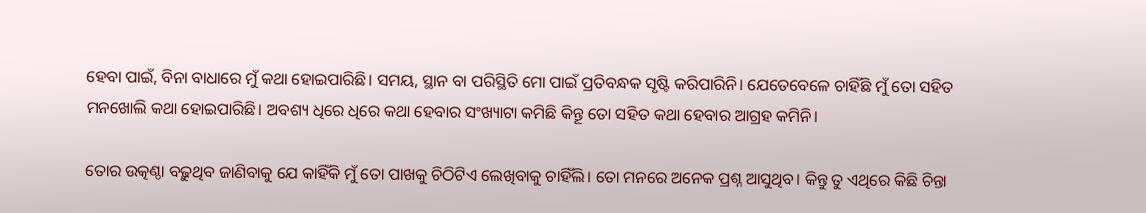ହେବା ପାଇଁ, ବିନା ବାଧାରେ ମୁଁ କଥା ହୋଇପାରିଛି। ସମୟ, ସ୍ଥାନ ବା ପରିସ୍ଥିତି ମୋ ପାଇଁ ପ୍ରତିବନ୍ଧକ ସୃଷ୍ଟି କରିପାରିନି। ଯେତେବେଳେ ଚାହିଁଛି ମୁଁ ତୋ ସହିତ ମନଖୋଲି କଥା ହୋଇପାରିଛି। ଅବଶ୍ୟ ଧିରେ ଧିରେ କଥା ହେବାର ସଂଖ୍ୟାଟା କମିଛି କିନ୍ତୂ ତୋ ସହିତ କଥା ହେବାର ଆଗ୍ରହ କମିନି।

ତୋର ଉତ୍କଣ୍ଠା ବଢ଼ୁଥିବ ଜାଣିବାକୁ ଯେ କାହିଁକି ମୁଁ ତୋ ପାଖକୁ ଚିଠିଟିଏ ଲେଖିବାକୁ ଚାହିଁଲି। ତୋ ମନରେ ଅନେକ ପ୍ରଶ୍ନ ଆସୁଥିବ। କିନ୍ତୁ ତୁ ଏଥିରେ କିଛି ଚିନ୍ତା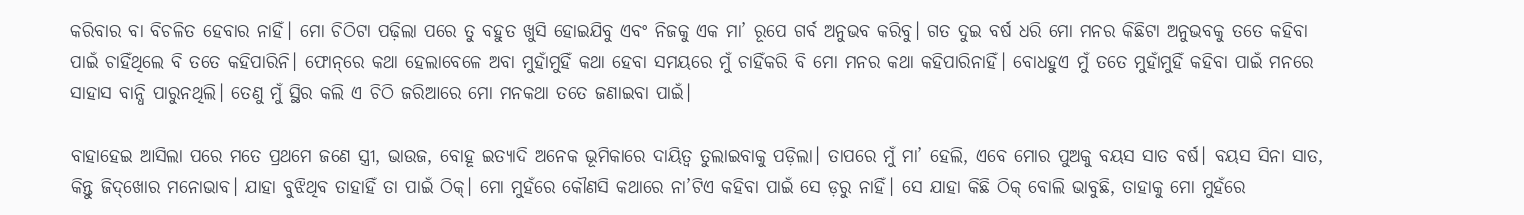କରିବାର ବା ବିଚଳିତ ହେବାର ନାହିଁ। ମୋ ଚିଠିଟା ପଢ଼ିଲା ପରେ ତୁ ବହୁତ ଖୁସି ହୋଇଯିବୁ ଏବଂ ନିଜକୁ ଏକ ମା’ ରୂପେ ଗର୍ବ ଅନୁଭବ କରିବୁ। ଗତ ଦୁଇ ବର୍ଷ ଧରି ମୋ ମନର କିଛିଟା ଅନୁଭବକୁ ତତେ କହିବା ପାଇଁ ଚାହିଁଥିଲେ ବି ତତେ କହିପାରିନି। ଫୋନ୍‌ରେ କଥା ହେଲାବେଳେ ଅବା ମୁହାଁମୁହିଁ କଥା ହେବା ସମୟରେ ମୁଁ ଚାହିଁକରି ବି ମୋ ମନର କଥା କହିପାରିନାହିଁ। ବୋଧହୁଏ ମୁଁ ତତେ ମୁହାଁମୁହିଁ କହିବା ପାଇଁ ମନରେ ସାହାସ ବାନ୍ଧି ପାରୁନଥିଲି। ତେଣୁ ମୁଁ ସ୍ଥିର କଲି ଏ ଚିଠି ଜରିଆରେ ମୋ ମନକଥା ତତେ ଜଣାଇବା ପାଇଁ।

ବାହାହେଇ ଆସିଲା ପରେ ମତେ ପ୍ରଥମେ ଜଣେ ସ୍ତ୍ରୀ, ଭାଉଜ, ବୋହୂ ଇତ୍ୟାଦି ଅନେକ ଭୂମିକାରେ ଦାୟିତ୍ୱ ତୁଲାଇବାକୁ ପଡ଼ିଲା। ତାପରେ ମୁଁ ମା’ ହେଲି, ଏବେ ମୋର ପୁଅକୁ ବୟସ ସାତ ବର୍ଷ। ବୟସ ସିନା ସାତ, କିନ୍ତୁ ଜିଦ୍‌ଖୋର ମନୋଭାବ। ଯାହା ବୁଝିଥିବ ତାହାହିଁ ତା ପାଇଁ ଠିକ୍। ମୋ ମୁହଁରେ କୌଣସି କଥାରେ ନା’ଟିଏ କହିବା ପାଇଁ ସେ ଡ଼ରୁ ନାହିଁ। ସେ ଯାହା କିଛି ଠିକ୍ ବୋଲି ଭାବୁଛି, ତାହାକୁ ମୋ ମୁହଁରେ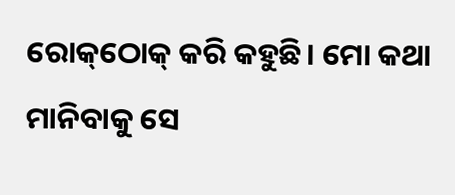ରୋକ୍‌ଠୋକ୍ କରି କହୁଛି। ମୋ କଥା ମାନିବାକୁ ସେ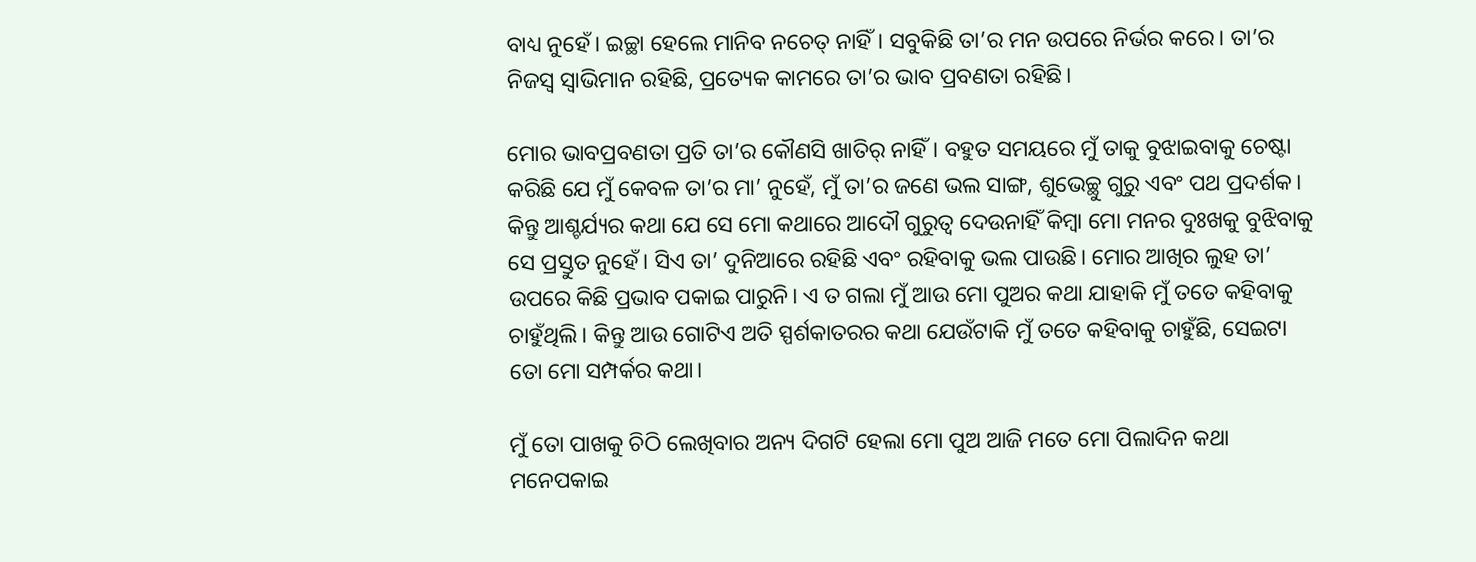ବାଧ୍ୟ ନୁହେଁ। ଇଚ୍ଛା ହେଲେ ମାନିବ ନଚେତ୍ ନାହିଁ। ସବୁକିଛି ତା’ର ମନ ଉପରେ ନିର୍ଭର କରେ। ତା’ର ନିଜସ୍ୱ ସ୍ୱାଭିମାନ ରହିଛି, ପ୍ରତ୍ୟେକ କାମରେ ତା’ର ଭାବ ପ୍ରବଣତା ରହିଛି।

ମୋର ଭାବପ୍ରବଣତା ପ୍ରତି ତା’ର କୌଣସି ଖାତିର୍ ନାହିଁ। ବହୁତ ସମୟରେ ମୁଁ ତାକୁ ବୁଝାଇବାକୁ ଚେଷ୍ଟା କରିଛି ଯେ ମୁଁ କେବଳ ତା’ର ମା’ ନୁହେଁ, ମୁଁ ତା’ର ଜଣେ ଭଲ ସାଙ୍ଗ, ଶୁଭେଚ୍ଛୁ ଗୁରୁ ଏବଂ ପଥ ପ୍ରଦର୍ଶକ। କିନ୍ତୁ ଆଶ୍ଚର୍ଯ୍ୟର କଥା ଯେ ସେ ମୋ କଥାରେ ଆଦୌ ଗୁରୁତ୍ୱ ଦେଉନାହିଁ କିମ୍ବା ମୋ ମନର ଦୁଃଖକୁ ବୁଝିବାକୁ ସେ ପ୍ରସ୍ତୁତ ନୁହେଁ। ସିଏ ତା’ ଦୁନିଆରେ ରହିଛି ଏବଂ ରହିବାକୁ ଭଲ ପାଉଛି। ମୋର ଆଖିର ଲୁହ ତା’ ଉପରେ କିଛି ପ୍ରଭାବ ପକାଇ ପାରୁନି। ଏ ତ ଗଲା ମୁଁ ଆଉ ମୋ ପୁଅର କଥା ଯାହାକି ମୁଁ ତତେ କହିବାକୁ ଚାହୁଁଥିଲି। କିନ୍ତୁ ଆଉ ଗୋଟିଏ ଅତି ସ୍ପର୍ଶକାତରର କଥା ଯେଉଁଟାକି ମୁଁ ତତେ କହିବାକୁ ଚାହୁଁଛି, ସେଇଟା ତୋ ମୋ ସମ୍ପର୍କର କଥା।

ମୁଁ ତୋ ପାଖକୁ ଚିଠି ଲେଖିବାର ଅନ୍ୟ ଦିଗଟି ହେଲା ମୋ ପୁଅ ଆଜି ମତେ ମୋ ପିଲାଦିନ କଥା ମନେପକାଇ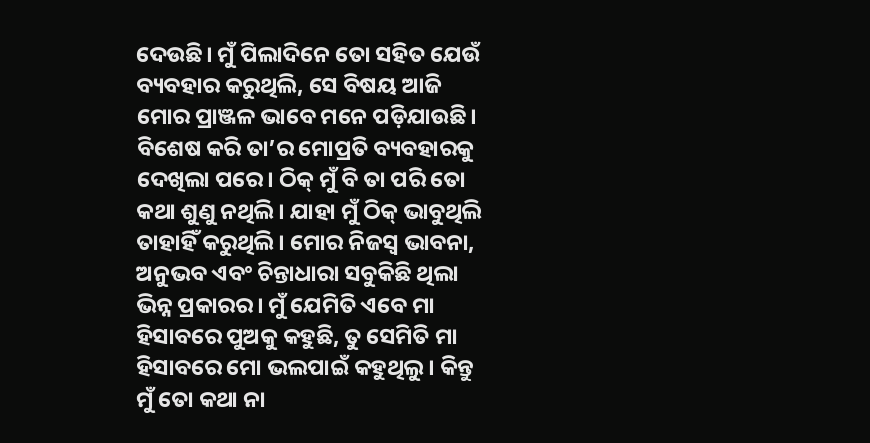ଦେଉଛି। ମୁଁ ପିଲାଦିନେ ତୋ ସହିତ ଯେଉଁ ବ୍ୟବହାର କରୁଥିଲି, ସେ ବିଷୟ ଆଜି ମୋର ପ୍ରାଞ୍ଜଳ ଭାବେ ମନେ ପଡ଼ିଯାଉଛି। ବିଶେଷ କରି ତା’ର ମୋପ୍ରତି ବ୍ୟବହାରକୁ ଦେଖିଲା ପରେ। ଠିକ୍ ମୁଁ ବି ତା ପରି ତୋ କଥା ଶୁଣୁ ନଥିଲି। ଯାହା ମୁଁ ଠିକ୍ ଭାବୁଥିଲି ତାହାହିଁ କରୁଥିଲି। ମୋର ନିଜସ୍ୱ ଭାବନା, ଅନୁଭବ ଏବଂ ଚିନ୍ତାଧାରା ସବୁକିଛି ଥିଲା ଭିନ୍ନ ପ୍ରକାରର। ମୁଁ ଯେମିତି ଏବେ ମା ହିସାବରେ ପୁଅକୁ କହୁଛି, ତୁ ସେମିତି ମା ହିସାବରେ ମୋ ଭଲପାଇଁ କହୁଥିଲୁ। କିନ୍ତୁ ମୁଁ ତୋ କଥା ନା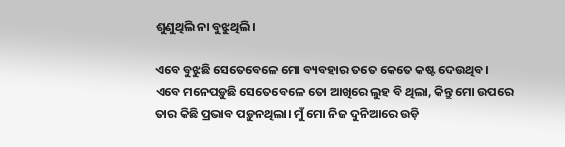ଶୁଣୁଥିଲି ନା ବୁଝୁଥିଲି।

ଏବେ ବୁଝୁଛି ସେତେବେଳେ ମୋ ବ୍ୟବହାର ତତେ କେତେ କଷ୍ଟ ଦେଉଥିବ। ଏବେ ମନେପଡ଼ୁଛି ସେତେବେଳେ ତୋ ଆଖିରେ ଲୁହ ବି ଥିଲା, କିନ୍ତୁ ମୋ ଉପରେ ତାର କିଛି ପ୍ରଭାବ ପଡ଼ୁନଥିଲା। ମୁଁ ମୋ ନିଜ ଦୁନିଆରେ ଉଡ଼ି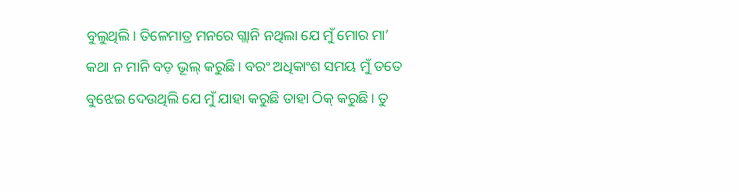ବୁଲୁଥିଲି। ତିଳେମାତ୍ର ମନରେ ଗ୍ଲାନି ନଥିଲା ଯେ ମୁଁ ମୋର ମା’ କଥା ନ ମାନି ବଡ଼ ଭୂଲ୍ କରୁଛି। ବରଂ ଅଧିକାଂଶ ସମୟ ମୁଁ ତତେ ବୁଝେଇ ଦେଉଥିଲି ଯେ ମୁଁ ଯାହା କରୁଛି ତାହା ଠିକ୍ କରୁଛି। ତୁ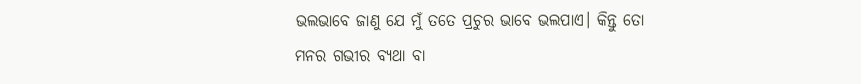ଭଲଭାବେ ଜାଣୁ ଯେ ମୁଁ ତତେ ପ୍ରଚୁର ଭାବେ ଭଲପାଏ। କିନ୍ତୁ ତୋ ମନର ଗଭୀର ବ୍ୟଥା ବା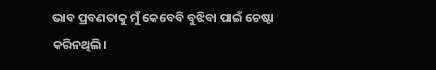ଭାବ ପ୍ରବଣତାକୁ ମୁଁ କେବେବି ବୁଝିବା ପାଇଁ ଚେଷ୍ଟା କରିନଥିଲି।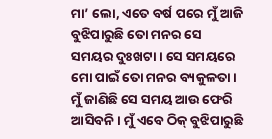ମା’ ଲୋ, ଏତେ ବର୍ଷ ପରେ ମୁଁ ଆଜି ବୁଝିପାରୁଛି ତୋ ମନର ସେ ସମୟର ଦୁଃଖଟା। ସେ ସମୟରେ ମୋ ପାଇଁ ତୋ ମନର ବ୍ୟକୁଳତା।  ମୁଁ ଜାଣିଛି ସେ ସମୟ ଆଉ ଫେରି ଆସିବନି। ମୁଁ ଏବେ ଠିକ୍ ବୁଝିପାରୁଛି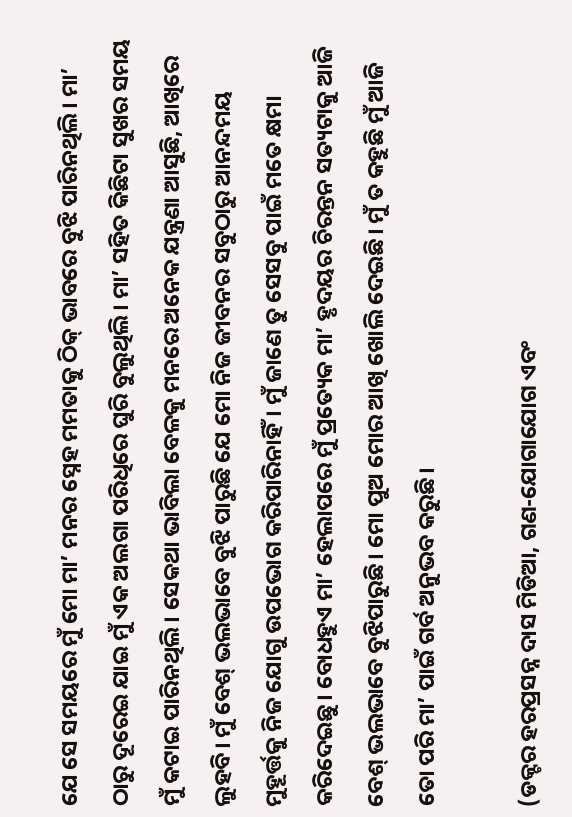ଯେ ସେ ସମୟରେ ମୁଁ ମୋ ମା’ ମନର ସ୍ନେହ ମମତାକୁ ଠିକ୍ ଭାବରେ ବୁଝି ପାରିନଥିଲି। ମା’ ଠାରୁ ଦୂରେଇ ଯାଇ ମୁଁ ଏକ ଅଲଗା ପରିଧିରେ ଘୁରି ବୁଲୁଥିଲି। ମା’ ସହିତ କିଛିଟା ସୁଖର ସମୟ ମୁଁ କଟାଇ ପାରିନଥିଲି। ସେକଥା ଭାବିଲା ବେଳକୁ ମନରେ ଅନେକ ଯନ୍ତ୍ରଣା ଆସୁଛି, ଆଖିରେ ଲୁହବି। ମୁଁ ବେଶ୍ ଭଲଭାବେ ବୁଝି ପାରୁଛି ଯେ ମୋ ନିଜ ଜୀବନର ସବୁଠାରୁ ଆନନ୍ଦମୟ ମୁହୂର୍ତ୍ତକୁ ନିଜ ଯୋଗୁ ଉପଭୋଗ କରିପାରିନାହିଁ। ମୁଁ ଜାଣେ ତୁ ସେସବୁ ପାଇଁ ମତେ କ୍ଷମା କରିଦେଇଛୁ। ବୋଧହୁଏ ମା’ ହେଲାପରେ ମୁଁ ପ୍ରତ୍ୟେକ ମା’ ହୃଦୟର ଚିରନ୍ତନ ସତ୍ୟଟାକୁ ଆଜି ବେଶ୍ ଭଲଭାବେ ବୁଝିପାରୁଛି। ମୋ ପୁଅ ମୋର ଆଖି ଖୋଲି ଦେଇଛି। ମୁଁ ତ କହୁଛି ମୁଁ ଆଜି ତୋ ପରି ମା’ ପାଇଁ ଗର୍ବ ଅନୁଭବ କରୁଛି।

(ଡକ୍ଟର ହରପ୍ରସନ୍ନ ଦାସ ମିଡିଆ, ଗଣ-ଯୋଗାଯୋଗ ଏବଂ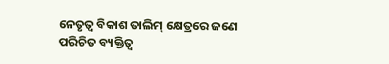ନେତୃତ୍ୱ ବିକାଶ ତାଲିମ୍‌ କ୍ଷେତ୍ରରେ ଜଣେ ପରିଚିତ ବ୍ୟକ୍ତିତ୍ୱ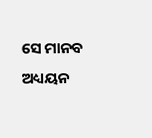ସେ ମାନବ ଅଧ୍ୟୟନ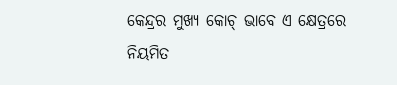କେନ୍ଦ୍ରର ମୁଖ୍ୟ କୋଚ୍‌ ଭାବେ ଏ କ୍ଷେତ୍ରରେ ନିୟମିତ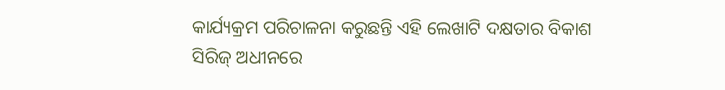କାର୍ଯ୍ୟକ୍ରମ ପରିଚାଳନା କରୁଛନ୍ତି ଏହି ଲେଖାଟି ଦକ୍ଷତାର ବିକାଶ ସିରିଜ୍‍ ଅଧୀନରେ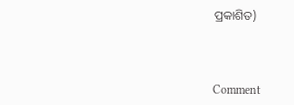ପ୍ରକାଶିତ)



Comment